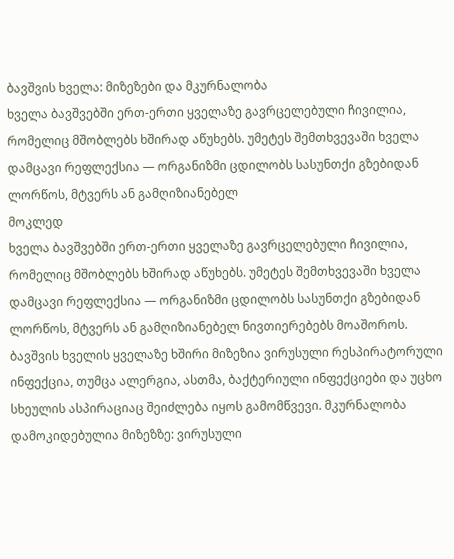ბავშვის ხველა: მიზეზები და მკურნალობა
ხველა ბავშვებში ერთ-ერთი ყველაზე გავრცელებული ჩივილია, რომელიც მშობლებს ხშირად აწუხებს. უმეტეს შემთხვევაში ხველა დამცავი რეფლექსია — ორგანიზმი ცდილობს სასუნთქი გზებიდან ლორწოს, მტვერს ან გამღიზიანებელ
მოკლედ
ხველა ბავშვებში ერთ-ერთი ყველაზე გავრცელებული ჩივილია, რომელიც მშობლებს ხშირად აწუხებს. უმეტეს შემთხვევაში ხველა დამცავი რეფლექსია — ორგანიზმი ცდილობს სასუნთქი გზებიდან ლორწოს, მტვერს ან გამღიზიანებელ ნივთიერებებს მოაშოროს. ბავშვის ხველის ყველაზე ხშირი მიზეზია ვირუსული რესპირატორული ინფექცია, თუმცა ალერგია, ასთმა, ბაქტერიული ინფექციები და უცხო სხეულის ასპირაციაც შეიძლება იყოს გამომწვევი. მკურნალობა დამოკიდებულია მიზეზზე: ვირუსული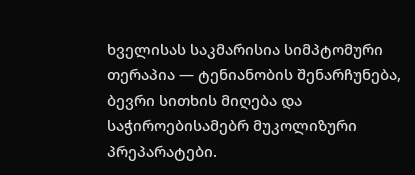ხველისას საკმარისია სიმპტომური თერაპია — ტენიანობის შენარჩუნება, ბევრი სითხის მიღება და საჭიროებისამებრ მუკოლიზური პრეპარატები.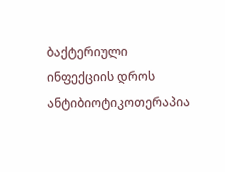ბაქტერიული ინფექციის დროს ანტიბიოტიკოთერაპია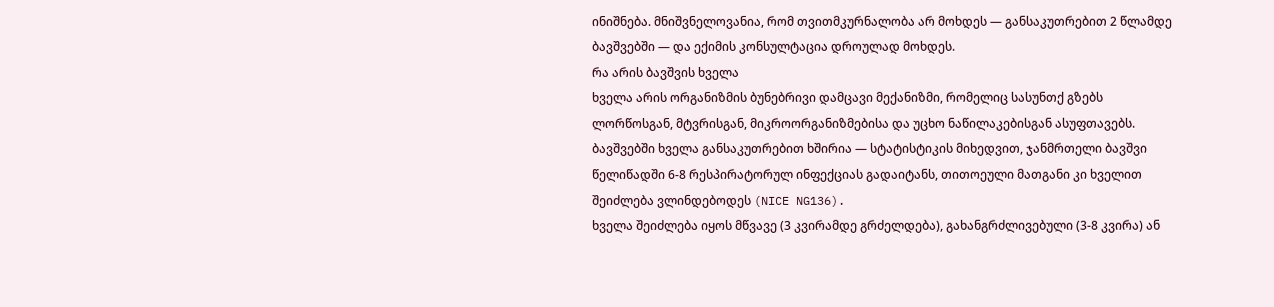ინიშნება. მნიშვნელოვანია, რომ თვითმკურნალობა არ მოხდეს — განსაკუთრებით 2 წლამდე ბავშვებში — და ექიმის კონსულტაცია დროულად მოხდეს.
რა არის ბავშვის ხველა
ხველა არის ორგანიზმის ბუნებრივი დამცავი მექანიზმი, რომელიც სასუნთქ გზებს ლორწოსგან, მტვრისგან, მიკროორგანიზმებისა და უცხო ნაწილაკებისგან ასუფთავებს. ბავშვებში ხველა განსაკუთრებით ხშირია — სტატისტიკის მიხედვით, ჯანმრთელი ბავშვი წელიწადში 6-8 რესპირატორულ ინფექციას გადაიტანს, თითოეული მათგანი კი ხველით შეიძლება ვლინდებოდეს (NICE NG136).
ხველა შეიძლება იყოს მწვავე (3 კვირამდე გრძელდება), გახანგრძლივებული (3-8 კვირა) ან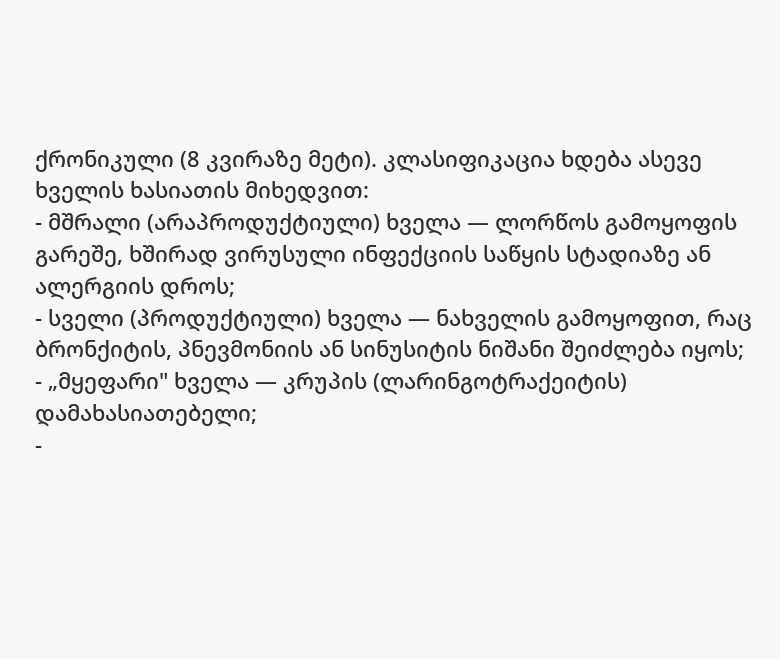ქრონიკული (8 კვირაზე მეტი). კლასიფიკაცია ხდება ასევე ხველის ხასიათის მიხედვით:
- მშრალი (არაპროდუქტიული) ხველა — ლორწოს გამოყოფის გარეშე, ხშირად ვირუსული ინფექციის საწყის სტადიაზე ან ალერგიის დროს;
- სველი (პროდუქტიული) ხველა — ნახველის გამოყოფით, რაც ბრონქიტის, პნევმონიის ან სინუსიტის ნიშანი შეიძლება იყოს;
- „მყეფარი" ხველა — კრუპის (ლარინგოტრაქეიტის) დამახასიათებელი;
-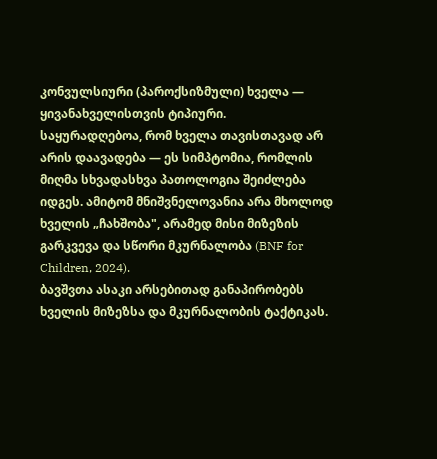კონვულსიური (პაროქსიზმული) ხველა — ყივანახველისთვის ტიპიური.
საყურადღებოა, რომ ხველა თავისთავად არ არის დაავადება — ეს სიმპტომია, რომლის მიღმა სხვადასხვა პათოლოგია შეიძლება იდგეს. ამიტომ მნიშვნელოვანია არა მხოლოდ ხველის „ჩახშობა", არამედ მისი მიზეზის გარკვევა და სწორი მკურნალობა (BNF for Children, 2024).
ბავშვთა ასაკი არსებითად განაპირობებს ხველის მიზეზსა და მკურნალობის ტაქტიკას.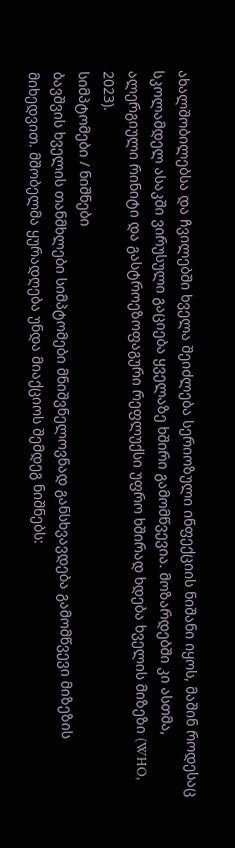ახალშობილებსა და ჩვილებში ხველა შეიძლება სერიოზული ინფექციის ნიშანი იყოს, მაშინ როდესაც სკოლამდელ ასაკში ვირუსული გაციება ყველაზე ხშირი გამომწვევია. მოზარდებში კი ასთმა, ალერგიული რინიტი და გასტროეზოფაგური რეფლუქსი უფრო ხშირად ხდება ხველის მიზეზი (WHO, 2023).
სიმპტომები / ნიშნები
ბავშვის ხველის თანმხლები სიმპტომები მნიშვნელოვნად განსხვავდება გამომწვევი მიზეზის მიხედვით. მშობელმა ყურადღება უნდა მიაქციოს შემდეგ ნიშნებს: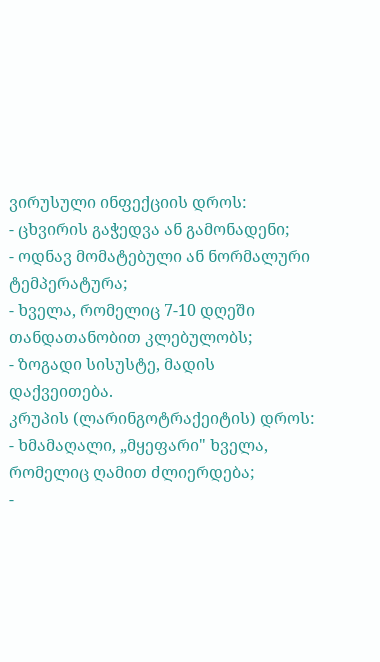ვირუსული ინფექციის დროს:
- ცხვირის გაჭედვა ან გამონადენი;
- ოდნავ მომატებული ან ნორმალური ტემპერატურა;
- ხველა, რომელიც 7-10 დღეში თანდათანობით კლებულობს;
- ზოგადი სისუსტე, მადის დაქვეითება.
კრუპის (ლარინგოტრაქეიტის) დროს:
- ხმამაღალი, „მყეფარი" ხველა, რომელიც ღამით ძლიერდება;
-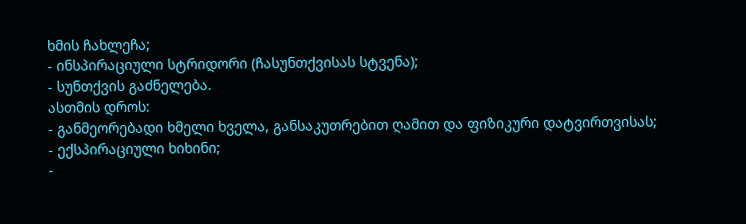ხმის ჩახლეჩა;
- ინსპირაციული სტრიდორი (ჩასუნთქვისას სტვენა);
- სუნთქვის გაძნელება.
ასთმის დროს:
- განმეორებადი ხმელი ხველა, განსაკუთრებით ღამით და ფიზიკური დატვირთვისას;
- ექსპირაციული ხიხინი;
-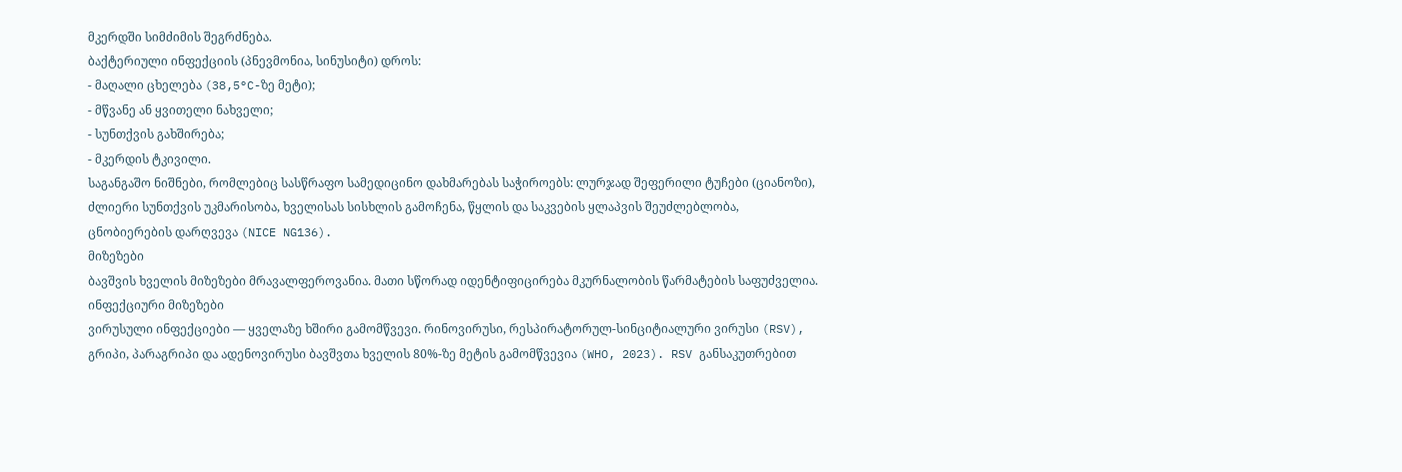მკერდში სიმძიმის შეგრძნება.
ბაქტერიული ინფექციის (პნევმონია, სინუსიტი) დროს:
- მაღალი ცხელება (38,5°C-ზე მეტი);
- მწვანე ან ყვითელი ნახველი;
- სუნთქვის გახშირება;
- მკერდის ტკივილი.
საგანგაშო ნიშნები, რომლებიც სასწრაფო სამედიცინო დახმარებას საჭიროებს: ლურჯად შეფერილი ტუჩები (ციანოზი), ძლიერი სუნთქვის უკმარისობა, ხველისას სისხლის გამოჩენა, წყლის და საკვების ყლაპვის შეუძლებლობა, ცნობიერების დარღვევა (NICE NG136).
მიზეზები
ბავშვის ხველის მიზეზები მრავალფეროვანია. მათი სწორად იდენტიფიცირება მკურნალობის წარმატების საფუძველია.
ინფექციური მიზეზები
ვირუსული ინფექციები — ყველაზე ხშირი გამომწვევი. რინოვირუსი, რესპირატორულ-სინციტიალური ვირუსი (RSV), გრიპი, პარაგრიპი და ადენოვირუსი ბავშვთა ხველის 80%-ზე მეტის გამომწვევია (WHO, 2023). RSV განსაკუთრებით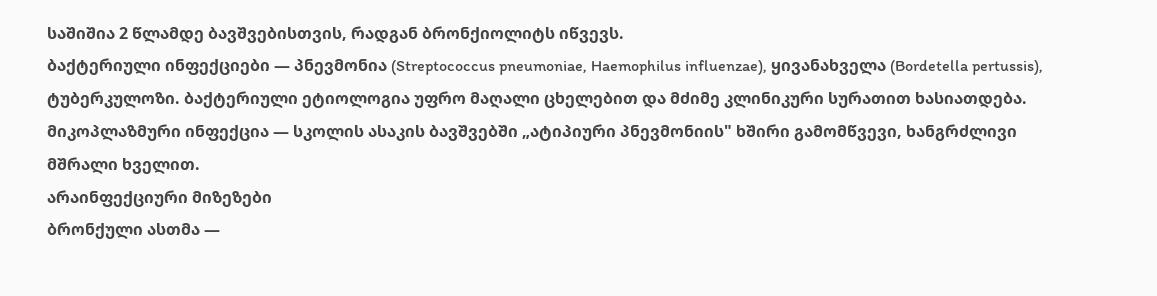საშიშია 2 წლამდე ბავშვებისთვის, რადგან ბრონქიოლიტს იწვევს.
ბაქტერიული ინფექციები — პნევმონია (Streptococcus pneumoniae, Haemophilus influenzae), ყივანახველა (Bordetella pertussis), ტუბერკულოზი. ბაქტერიული ეტიოლოგია უფრო მაღალი ცხელებით და მძიმე კლინიკური სურათით ხასიათდება.
მიკოპლაზმური ინფექცია — სკოლის ასაკის ბავშვებში „ატიპიური პნევმონიის" ხშირი გამომწვევი, ხანგრძლივი მშრალი ხველით.
არაინფექციური მიზეზები
ბრონქული ასთმა —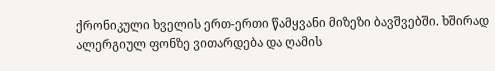ქრონიკული ხველის ერთ-ერთი წამყვანი მიზეზი ბავშვებში. ხშირად ალერგიულ ფონზე ვითარდება და ღამის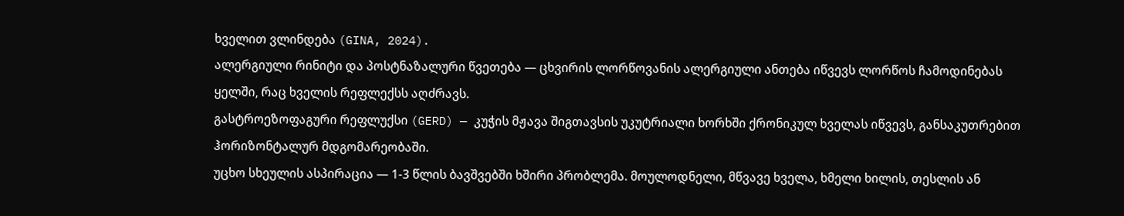ხველით ვლინდება (GINA, 2024).
ალერგიული რინიტი და პოსტნაზალური წვეთება — ცხვირის ლორწოვანის ალერგიული ანთება იწვევს ლორწოს ჩამოდინებას ყელში, რაც ხველის რეფლექსს აღძრავს.
გასტროეზოფაგური რეფლუქსი (GERD) — კუჭის მჟავა შიგთავსის უკუტრიალი ხორხში ქრონიკულ ხველას იწვევს, განსაკუთრებით ჰორიზონტალურ მდგომარეობაში.
უცხო სხეულის ასპირაცია — 1-3 წლის ბავშვებში ხშირი პრობლემა. მოულოდნელი, მწვავე ხველა, ხმელი ხილის, თესლის ან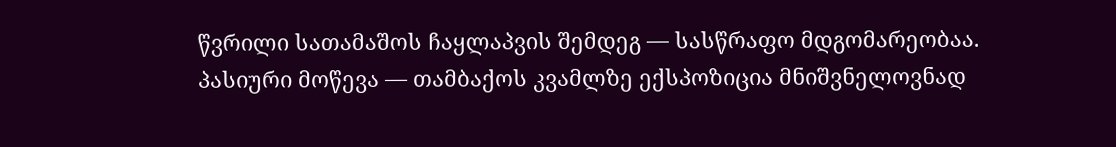წვრილი სათამაშოს ჩაყლაპვის შემდეგ — სასწრაფო მდგომარეობაა.
პასიური მოწევა — თამბაქოს კვამლზე ექსპოზიცია მნიშვნელოვნად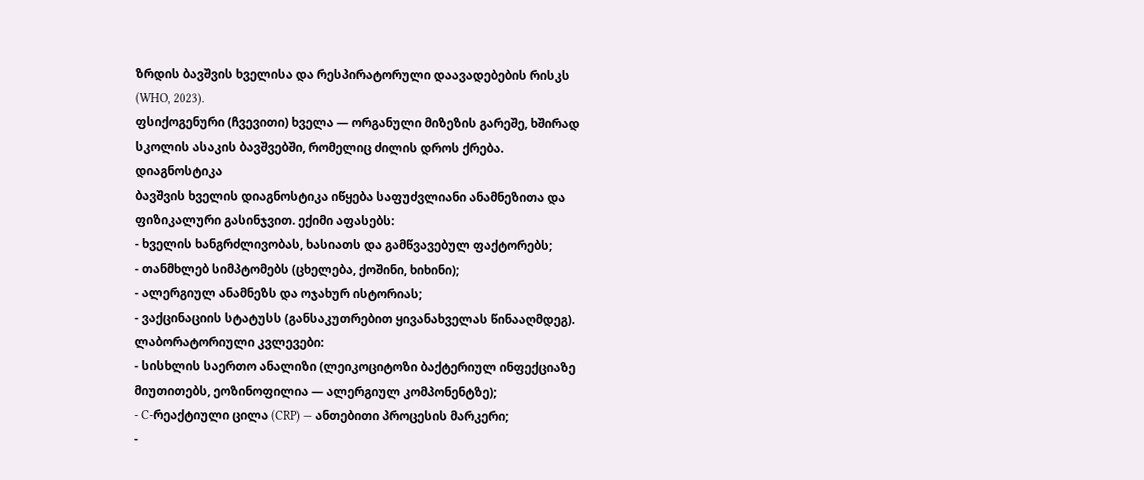ზრდის ბავშვის ხველისა და რესპირატორული დაავადებების რისკს (WHO, 2023).
ფსიქოგენური (ჩვევითი) ხველა — ორგანული მიზეზის გარეშე, ხშირად სკოლის ასაკის ბავშვებში, რომელიც ძილის დროს ქრება.
დიაგნოსტიკა
ბავშვის ხველის დიაგნოსტიკა იწყება საფუძვლიანი ანამნეზითა და ფიზიკალური გასინჯვით. ექიმი აფასებს:
- ხველის ხანგრძლივობას, ხასიათს და გამწვავებულ ფაქტორებს;
- თანმხლებ სიმპტომებს (ცხელება, ქოშინი, ხიხინი);
- ალერგიულ ანამნეზს და ოჯახურ ისტორიას;
- ვაქცინაციის სტატუსს (განსაკუთრებით ყივანახველას წინააღმდეგ).
ლაბორატორიული კვლევები:
- სისხლის საერთო ანალიზი (ლეიკოციტოზი ბაქტერიულ ინფექციაზე მიუთითებს, ეოზინოფილია — ალერგიულ კომპონენტზე);
- C-რეაქტიული ცილა (CRP) — ანთებითი პროცესის მარკერი;
-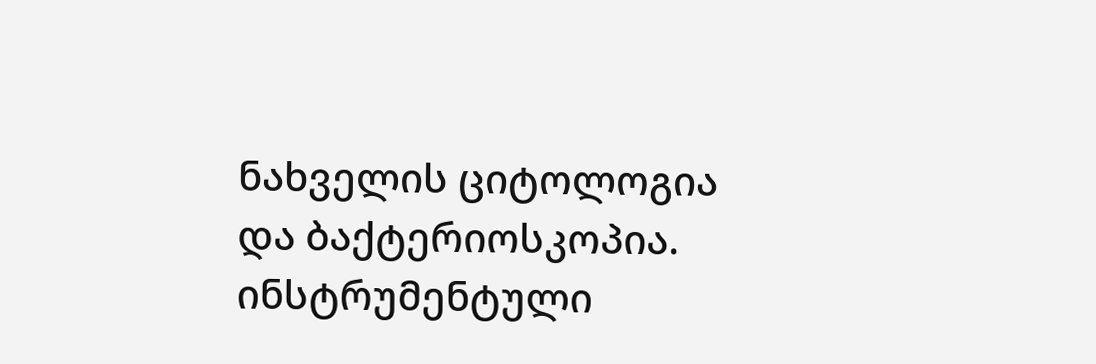ნახველის ციტოლოგია და ბაქტერიოსკოპია.
ინსტრუმენტული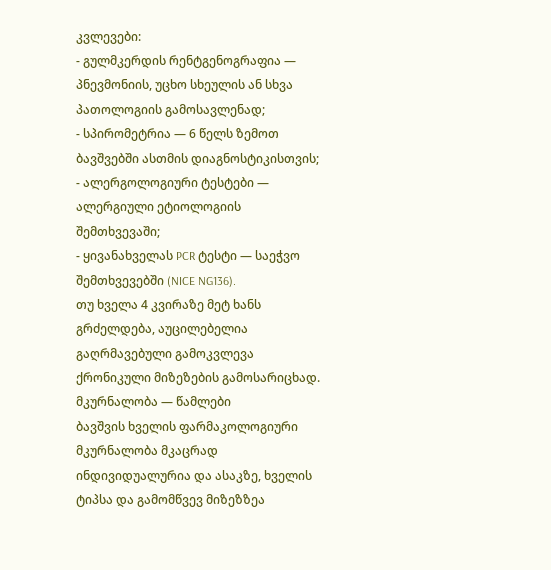კვლევები:
- გულმკერდის რენტგენოგრაფია — პნევმონიის, უცხო სხეულის ან სხვა პათოლოგიის გამოსავლენად;
- სპირომეტრია — 6 წელს ზემოთ ბავშვებში ასთმის დიაგნოსტიკისთვის;
- ალერგოლოგიური ტესტები — ალერგიული ეტიოლოგიის შემთხვევაში;
- ყივანახველას PCR ტესტი — საეჭვო შემთხვევებში (NICE NG136).
თუ ხველა 4 კვირაზე მეტ ხანს გრძელდება, აუცილებელია გაღრმავებული გამოკვლევა ქრონიკული მიზეზების გამოსარიცხად.
მკურნალობა — წამლები
ბავშვის ხველის ფარმაკოლოგიური მკურნალობა მკაცრად ინდივიდუალურია და ასაკზე, ხველის ტიპსა და გამომწვევ მიზეზზეა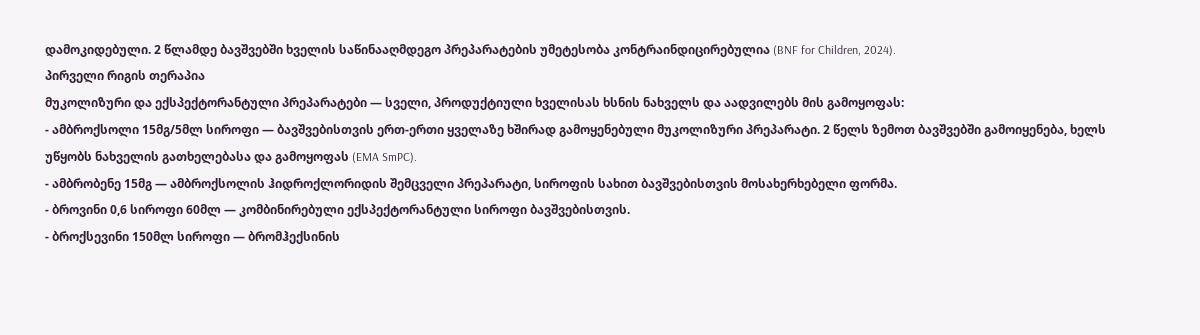დამოკიდებული. 2 წლამდე ბავშვებში ხველის საწინააღმდეგო პრეპარატების უმეტესობა კონტრაინდიცირებულია (BNF for Children, 2024).
პირველი რიგის თერაპია
მუკოლიზური და ექსპექტორანტული პრეპარატები — სველი, პროდუქტიული ხველისას ხსნის ნახველს და აადვილებს მის გამოყოფას:
- ამბროქსოლი 15მგ/5მლ სიროფი — ბავშვებისთვის ერთ-ერთი ყველაზე ხშირად გამოყენებული მუკოლიზური პრეპარატი. 2 წელს ზემოთ ბავშვებში გამოიყენება, ხელს უწყობს ნახველის გათხელებასა და გამოყოფას (EMA SmPC).
- ამბრობენე 15მგ — ამბროქსოლის ჰიდროქლორიდის შემცველი პრეპარატი, სიროფის სახით ბავშვებისთვის მოსახერხებელი ფორმა.
- ბროვინი 0,6 სიროფი 60მლ — კომბინირებული ექსპექტორანტული სიროფი ბავშვებისთვის.
- ბროქსევინი 150მლ სიროფი — ბრომჰექსინის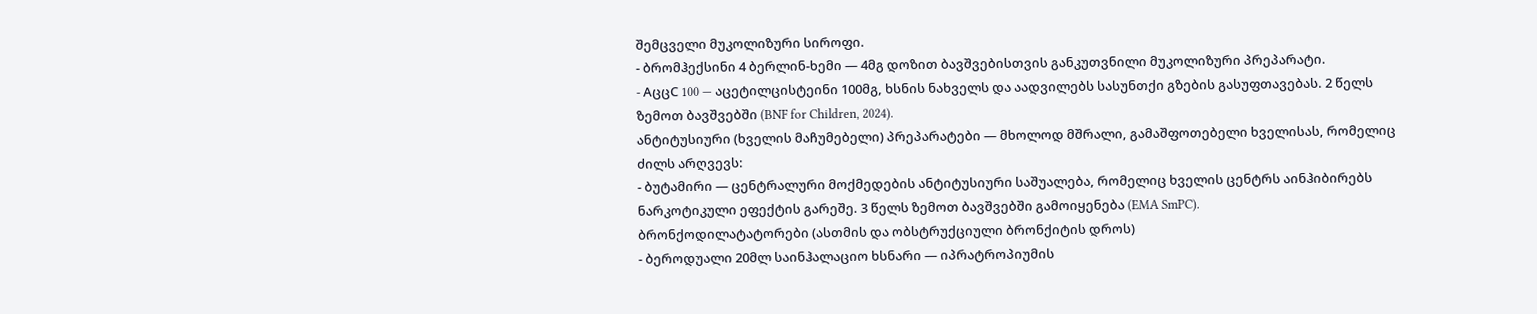შემცველი მუკოლიზური სიროფი.
- ბრომჰექსინი 4 ბერლინ-ხემი — 4მგ დოზით ბავშვებისთვის განკუთვნილი მუკოლიზური პრეპარატი.
- AცცC 100 — აცეტილცისტეინი 100მგ, ხსნის ნახველს და აადვილებს სასუნთქი გზების გასუფთავებას. 2 წელს ზემოთ ბავშვებში (BNF for Children, 2024).
ანტიტუსიური (ხველის მაჩუმებელი) პრეპარატები — მხოლოდ მშრალი, გამაშფოთებელი ხველისას, რომელიც ძილს არღვევს:
- ბუტამირი — ცენტრალური მოქმედების ანტიტუსიური საშუალება, რომელიც ხველის ცენტრს აინჰიბირებს ნარკოტიკული ეფექტის გარეშე. 3 წელს ზემოთ ბავშვებში გამოიყენება (EMA SmPC).
ბრონქოდილატატორები (ასთმის და ობსტრუქციული ბრონქიტის დროს)
- ბეროდუალი 20მლ საინჰალაციო ხსნარი — იპრატროპიუმის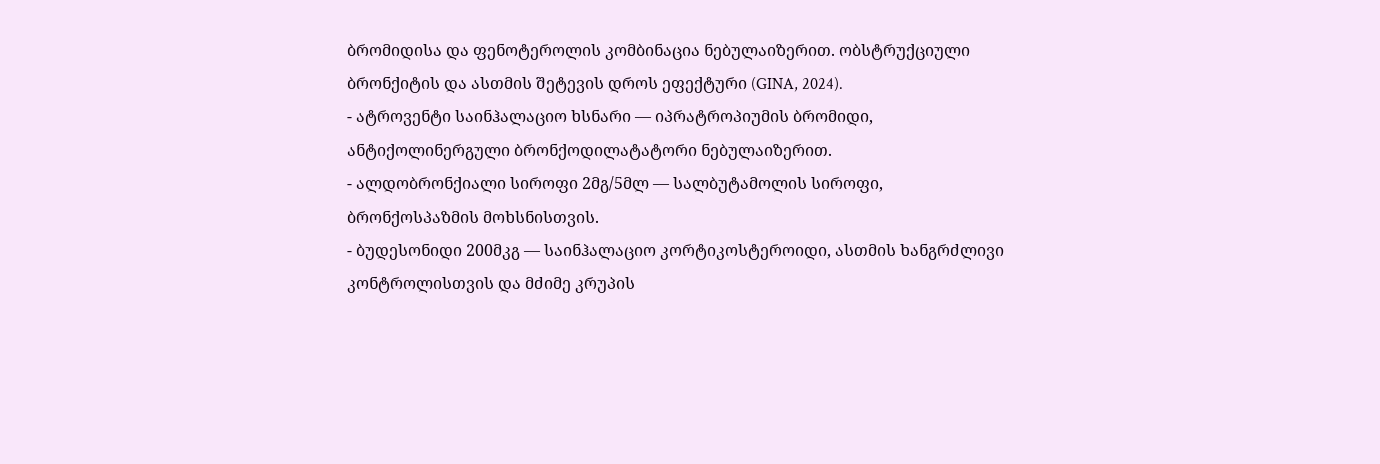ბრომიდისა და ფენოტეროლის კომბინაცია ნებულაიზერით. ობსტრუქციული ბრონქიტის და ასთმის შეტევის დროს ეფექტური (GINA, 2024).
- ატროვენტი საინჰალაციო ხსნარი — იპრატროპიუმის ბრომიდი, ანტიქოლინერგული ბრონქოდილატატორი ნებულაიზერით.
- ალდობრონქიალი სიროფი 2მგ/5მლ — სალბუტამოლის სიროფი, ბრონქოსპაზმის მოხსნისთვის.
- ბუდესონიდი 200მკგ — საინჰალაციო კორტიკოსტეროიდი, ასთმის ხანგრძლივი კონტროლისთვის და მძიმე კრუპის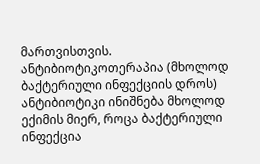მართვისთვის.
ანტიბიოტიკოთერაპია (მხოლოდ ბაქტერიული ინფექციის დროს)
ანტიბიოტიკი ინიშნება მხოლოდ ექიმის მიერ, როცა ბაქტერიული ინფექცია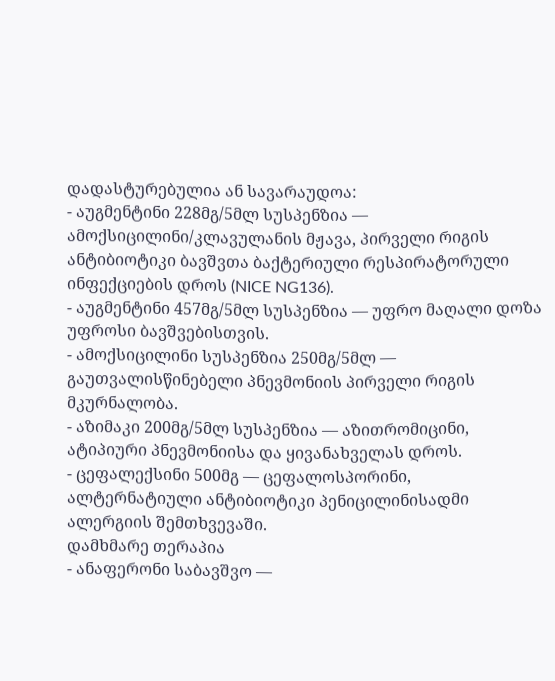დადასტურებულია ან სავარაუდოა:
- აუგმენტინი 228მგ/5მლ სუსპენზია — ამოქსიცილინი/კლავულანის მჟავა, პირველი რიგის ანტიბიოტიკი ბავშვთა ბაქტერიული რესპირატორული ინფექციების დროს (NICE NG136).
- აუგმენტინი 457მგ/5მლ სუსპენზია — უფრო მაღალი დოზა უფროსი ბავშვებისთვის.
- ამოქსიცილინი სუსპენზია 250მგ/5მლ — გაუთვალისწინებელი პნევმონიის პირველი რიგის მკურნალობა.
- აზიმაკი 200მგ/5მლ სუსპენზია — აზითრომიცინი, ატიპიური პნევმონიისა და ყივანახველას დროს.
- ცეფალექსინი 500მგ — ცეფალოსპორინი, ალტერნატიული ანტიბიოტიკი პენიცილინისადმი ალერგიის შემთხვევაში.
დამხმარე თერაპია
- ანაფერონი საბავშვო —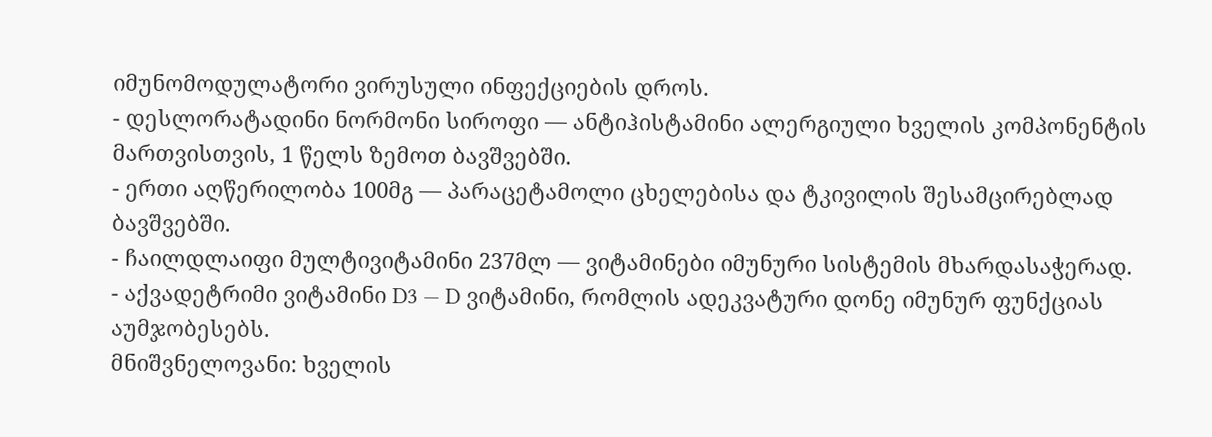იმუნომოდულატორი ვირუსული ინფექციების დროს.
- დესლორატადინი ნორმონი სიროფი — ანტიჰისტამინი ალერგიული ხველის კომპონენტის მართვისთვის, 1 წელს ზემოთ ბავშვებში.
- ერთი აღწერილობა 100მგ — პარაცეტამოლი ცხელებისა და ტკივილის შესამცირებლად ბავშვებში.
- ჩაილდლაიფი მულტივიტამინი 237მლ — ვიტამინები იმუნური სისტემის მხარდასაჭერად.
- აქვადეტრიმი ვიტამინი D3 — D ვიტამინი, რომლის ადეკვატური დონე იმუნურ ფუნქციას აუმჯობესებს.
მნიშვნელოვანი: ხველის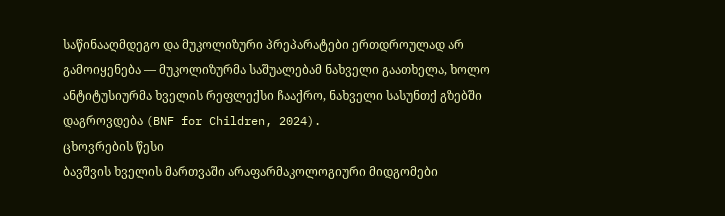საწინააღმდეგო და მუკოლიზური პრეპარატები ერთდროულად არ გამოიყენება — მუკოლიზურმა საშუალებამ ნახველი გაათხელა, ხოლო ანტიტუსიურმა ხველის რეფლექსი ჩააქრო, ნახველი სასუნთქ გზებში დაგროვდება (BNF for Children, 2024).
ცხოვრების წესი
ბავშვის ხველის მართვაში არაფარმაკოლოგიური მიდგომები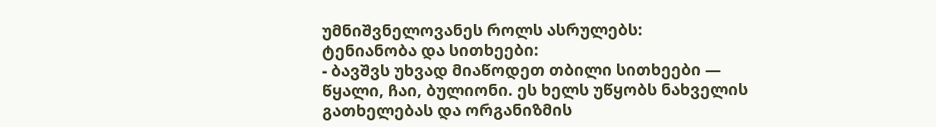უმნიშვნელოვანეს როლს ასრულებს:
ტენიანობა და სითხეები:
- ბავშვს უხვად მიაწოდეთ თბილი სითხეები — წყალი, ჩაი, ბულიონი. ეს ხელს უწყობს ნახველის გათხელებას და ორგანიზმის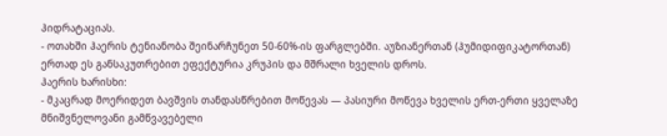ჰიდრატაციას.
- ოთახში ჰაერის ტენიანობა შეინარჩუნეთ 50-60%-ის ფარგლებში. აუზიანერთან (ჰუმიდიფიკატორთან) ერთად ეს განსაკუთრებით ეფექტურია კრუპის და მშრალი ხველის დროს.
ჰაერის ხარისხი:
- მკაცრად მოერიდეთ ბავშვის თანდასწრებით მოწევას — პასიური მოწევა ხველის ერთ-ერთი ყველაზე მნიშვნელოვანი გამწვავებელი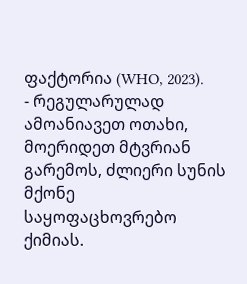ფაქტორია (WHO, 2023).
- რეგულარულად ამოანიავეთ ოთახი, მოერიდეთ მტვრიან გარემოს, ძლიერი სუნის მქონე საყოფაცხოვრებო ქიმიას.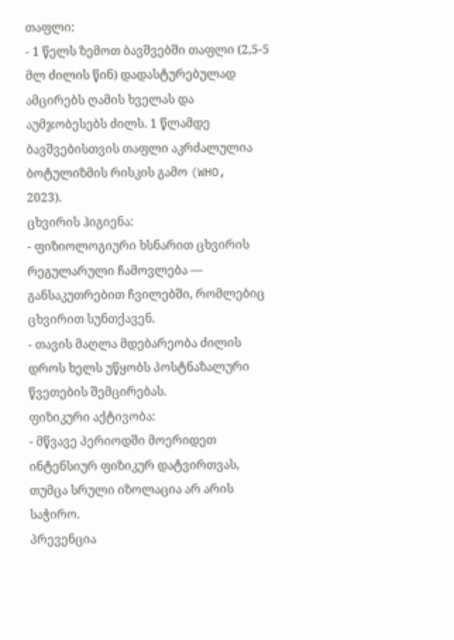თაფლი:
- 1 წელს ზემოთ ბავშვებში თაფლი (2,5-5 მლ ძილის წინ) დადასტურებულად ამცირებს ღამის ხველას და აუმჯობესებს ძილს. 1 წლამდე ბავშვებისთვის თაფლი აკრძალულია ბოტულიზმის რისკის გამო (WHO, 2023).
ცხვირის ჰიგიენა:
- ფიზიოლოგიური ხსნარით ცხვირის რეგულარული ჩამოვლება — განსაკუთრებით ჩვილებში, რომლებიც ცხვირით სუნთქავენ.
- თავის მაღლა მდებარეობა ძილის დროს ხელს უწყობს პოსტნაზალური წვეთების შემცირებას.
ფიზიკური აქტივობა:
- მწვავე პერიოდში მოერიდეთ ინტენსიურ ფიზიკურ დატვირთვას, თუმცა სრული იზოლაცია არ არის საჭირო.
პრევენცია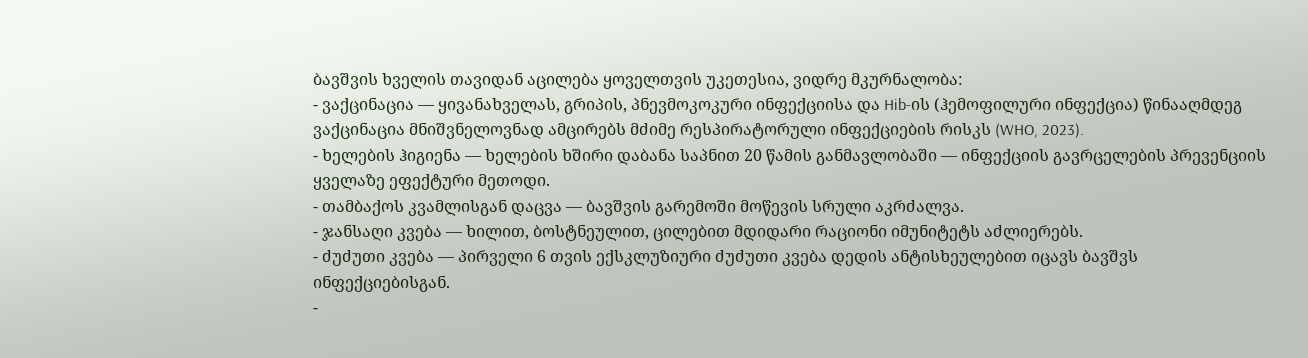ბავშვის ხველის თავიდან აცილება ყოველთვის უკეთესია, ვიდრე მკურნალობა:
- ვაქცინაცია — ყივანახველას, გრიპის, პნევმოკოკური ინფექციისა და Hib-ის (ჰემოფილური ინფექცია) წინააღმდეგ ვაქცინაცია მნიშვნელოვნად ამცირებს მძიმე რესპირატორული ინფექციების რისკს (WHO, 2023).
- ხელების ჰიგიენა — ხელების ხშირი დაბანა საპნით 20 წამის განმავლობაში — ინფექციის გავრცელების პრევენციის ყველაზე ეფექტური მეთოდი.
- თამბაქოს კვამლისგან დაცვა — ბავშვის გარემოში მოწევის სრული აკრძალვა.
- ჯანსაღი კვება — ხილით, ბოსტნეულით, ცილებით მდიდარი რაციონი იმუნიტეტს აძლიერებს.
- ძუძუთი კვება — პირველი 6 თვის ექსკლუზიური ძუძუთი კვება დედის ანტისხეულებით იცავს ბავშვს ინფექციებისგან.
-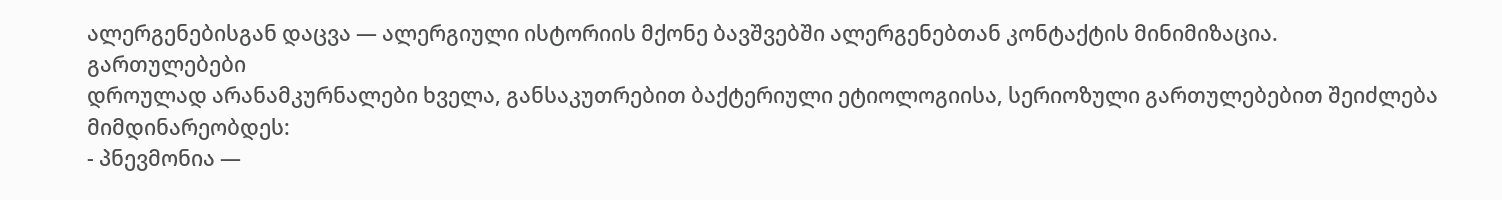ალერგენებისგან დაცვა — ალერგიული ისტორიის მქონე ბავშვებში ალერგენებთან კონტაქტის მინიმიზაცია.
გართულებები
დროულად არანამკურნალები ხველა, განსაკუთრებით ბაქტერიული ეტიოლოგიისა, სერიოზული გართულებებით შეიძლება მიმდინარეობდეს:
- პნევმონია —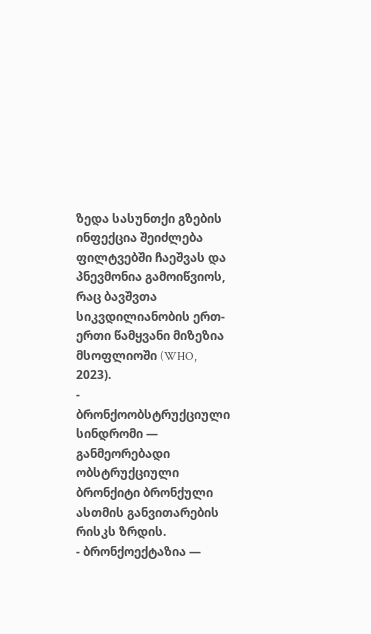ზედა სასუნთქი გზების ინფექცია შეიძლება ფილტვებში ჩაეშვას და პნევმონია გამოიწვიოს, რაც ბავშვთა სიკვდილიანობის ერთ-ერთი წამყვანი მიზეზია მსოფლიოში (WHO, 2023).
- ბრონქოობსტრუქციული სინდრომი — განმეორებადი ობსტრუქციული ბრონქიტი ბრონქული ასთმის განვითარების რისკს ზრდის.
- ბრონქოექტაზია —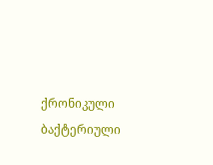ქრონიკული ბაქტერიული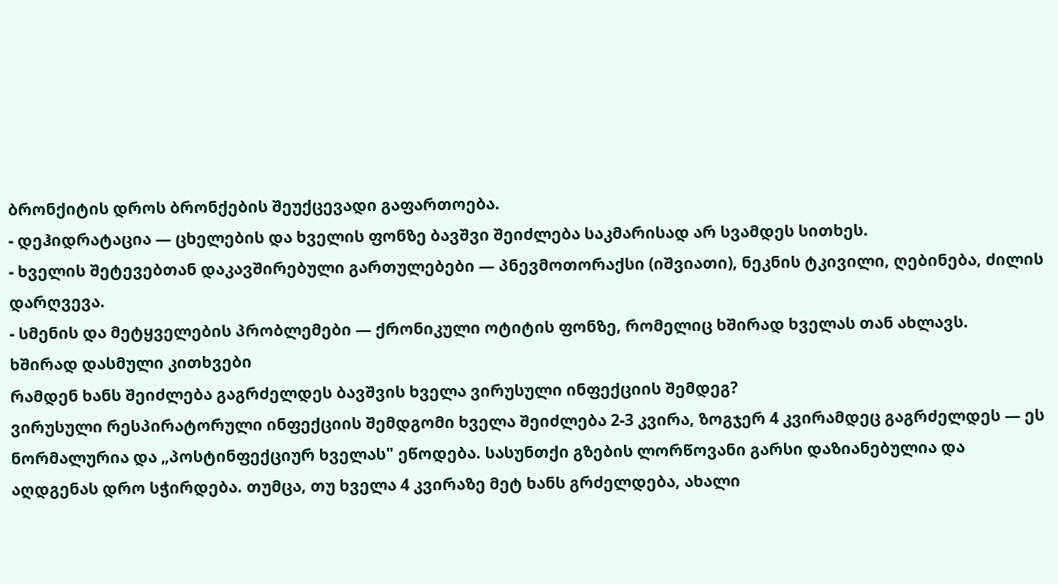ბრონქიტის დროს ბრონქების შეუქცევადი გაფართოება.
- დეჰიდრატაცია — ცხელების და ხველის ფონზე ბავშვი შეიძლება საკმარისად არ სვამდეს სითხეს.
- ხველის შეტევებთან დაკავშირებული გართულებები — პნევმოთორაქსი (იშვიათი), ნეკნის ტკივილი, ღებინება, ძილის დარღვევა.
- სმენის და მეტყველების პრობლემები — ქრონიკული ოტიტის ფონზე, რომელიც ხშირად ხველას თან ახლავს.
ხშირად დასმული კითხვები
რამდენ ხანს შეიძლება გაგრძელდეს ბავშვის ხველა ვირუსული ინფექციის შემდეგ?
ვირუსული რესპირატორული ინფექციის შემდგომი ხველა შეიძლება 2-3 კვირა, ზოგჯერ 4 კვირამდეც გაგრძელდეს — ეს ნორმალურია და „პოსტინფექციურ ხველას" ეწოდება. სასუნთქი გზების ლორწოვანი გარსი დაზიანებულია და აღდგენას დრო სჭირდება. თუმცა, თუ ხველა 4 კვირაზე მეტ ხანს გრძელდება, ახალი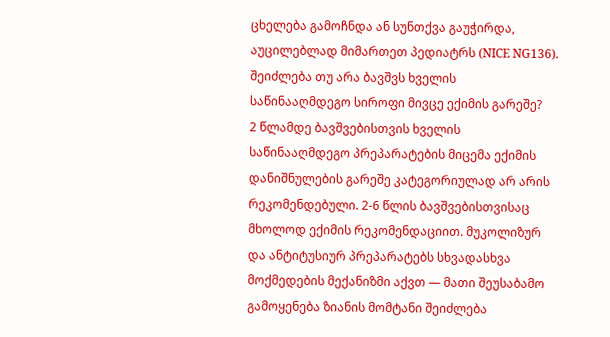ცხელება გამოჩნდა ან სუნთქვა გაუჭირდა, აუცილებლად მიმართეთ პედიატრს (NICE NG136).
შეიძლება თუ არა ბავშვს ხველის საწინააღმდეგო სიროფი მივცე ექიმის გარეშე?
2 წლამდე ბავშვებისთვის ხველის საწინააღმდეგო პრეპარატების მიცემა ექიმის დანიშნულების გარეშე კატეგორიულად არ არის რეკომენდებული. 2-6 წლის ბავშვებისთვისაც მხოლოდ ექიმის რეკომენდაციით. მუკოლიზურ და ანტიტუსიურ პრეპარატებს სხვადასხვა მოქმედების მექანიზმი აქვთ — მათი შეუსაბამო გამოყენება ზიანის მომტანი შეიძლება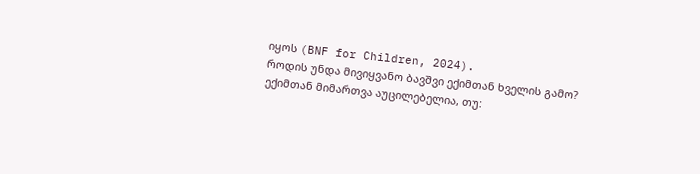იყოს (BNF for Children, 2024).
როდის უნდა მივიყვანო ბავშვი ექიმთან ხველის გამო?
ექიმთან მიმართვა აუცილებელია, თუ: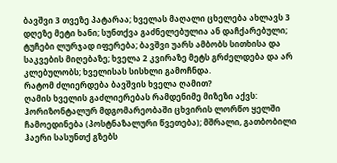ბავშვი 3 თვეზე პატარაა; ხველას მაღალი ცხელება ახლავს 3 დღეზე მეტი ხანი; სუნთქვა გაძნელებულია ან დაჩქარებული; ტუჩები ლურჯად იფერება; ბავშვი უარს ამბობს სითხისა და საკვების მიღებაზე; ხველა 2 კვირაზე მეტს გრძელდება და არ კლებულობს; ხველისას სისხლი გამოჩნდა.
რატომ ძლიერდება ბავშვის ხველა ღამით?
ღამის ხველის გაძლიერებას რამდენიმე მიზეზი აქვს: ჰორიზონტალურ მდგომარეობაში ცხვირის ლორწო ყელში ჩამოედინება (პოსტნაზალური წვეთება); მშრალი, გათბობილი ჰაერი სასუნთქ გზებს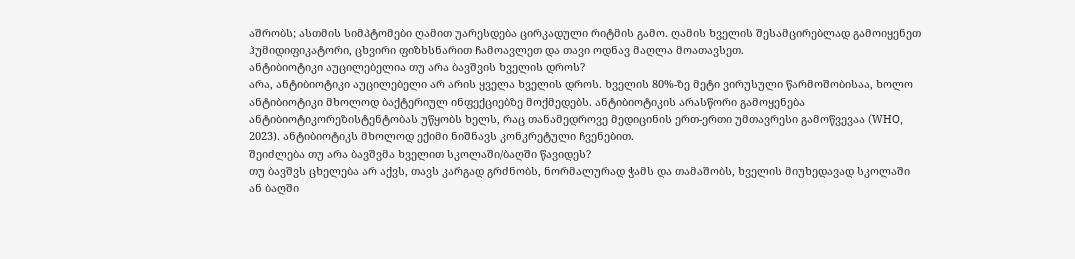აშრობს; ასთმის სიმპტომები ღამით უარესდება ცირკადული რიტმის გამო. ღამის ხველის შესამცირებლად გამოიყენეთ ჰუმიდიფიკატორი, ცხვირი ფიზხსნარით ჩამოავლეთ და თავი ოდნავ მაღლა მოათავსეთ.
ანტიბიოტიკი აუცილებელია თუ არა ბავშვის ხველის დროს?
არა, ანტიბიოტიკი აუცილებელი არ არის ყველა ხველის დროს. ხველის 80%-ზე მეტი ვირუსული წარმოშობისაა, ხოლო ანტიბიოტიკი მხოლოდ ბაქტერიულ ინფექციებზე მოქმედებს. ანტიბიოტიკის არასწორი გამოყენება ანტიბიოტიკორეზისტენტობას უწყობს ხელს, რაც თანამედროვე მედიცინის ერთ-ერთი უმთავრესი გამოწვევაა (WHO, 2023). ანტიბიოტიკს მხოლოდ ექიმი ნიშნავს კონკრეტული ჩვენებით.
შეიძლება თუ არა ბავშვმა ხველით სკოლაში/ბაღში წავიდეს?
თუ ბავშვს ცხელება არ აქვს, თავს კარგად გრძნობს, ნორმალურად ჭამს და თამაშობს, ხველის მიუხედავად სკოლაში ან ბაღში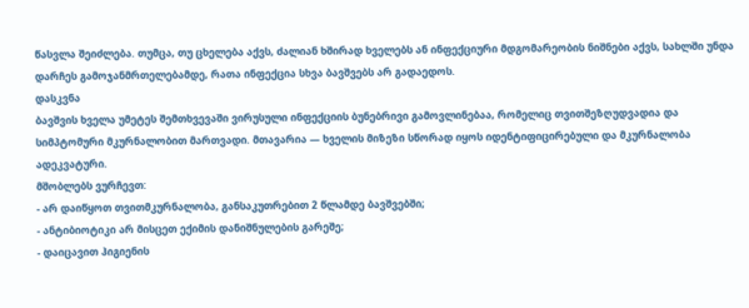წასვლა შეიძლება. თუმცა, თუ ცხელება აქვს, ძალიან ხშირად ხველებს ან ინფექციური მდგომარეობის ნიშნები აქვს, სახლში უნდა დარჩეს გამოჯანმრთელებამდე, რათა ინფექცია სხვა ბავშვებს არ გადაედოს.
დასკვნა
ბავშვის ხველა უმეტეს შემთხვევაში ვირუსული ინფექციის ბუნებრივი გამოვლინებაა, რომელიც თვითშეზღუდვადია და სიმპტომური მკურნალობით მართვადი. მთავარია — ხველის მიზეზი სწორად იყოს იდენტიფიცირებული და მკურნალობა ადეკვატური.
მშობლებს ვურჩევთ:
- არ დაიწყოთ თვითმკურნალობა, განსაკუთრებით 2 წლამდე ბავშვებში;
- ანტიბიოტიკი არ მისცეთ ექიმის დანიშნულების გარეშე;
- დაიცავით ჰიგიენის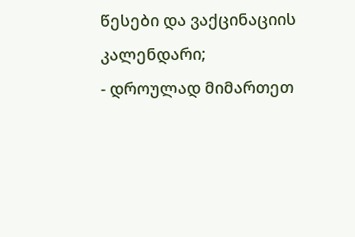წესები და ვაქცინაციის კალენდარი;
- დროულად მიმართეთ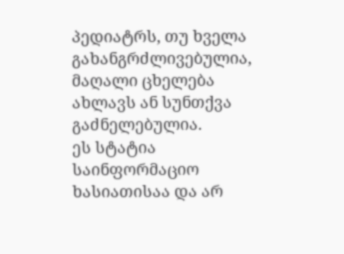პედიატრს, თუ ხველა გახანგრძლივებულია, მაღალი ცხელება ახლავს ან სუნთქვა გაძნელებულია.
ეს სტატია საინფორმაციო ხასიათისაა და არ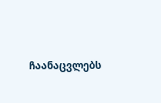ჩაანაცვლებს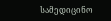სამედიცინო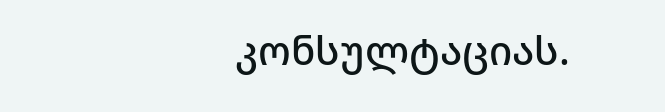კონსულტაციას.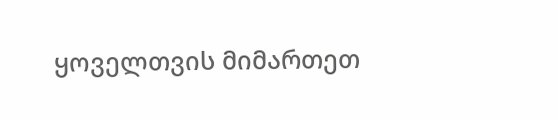ყოველთვის მიმართეთ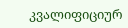კვალიფიციურ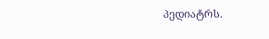პედიატრს.